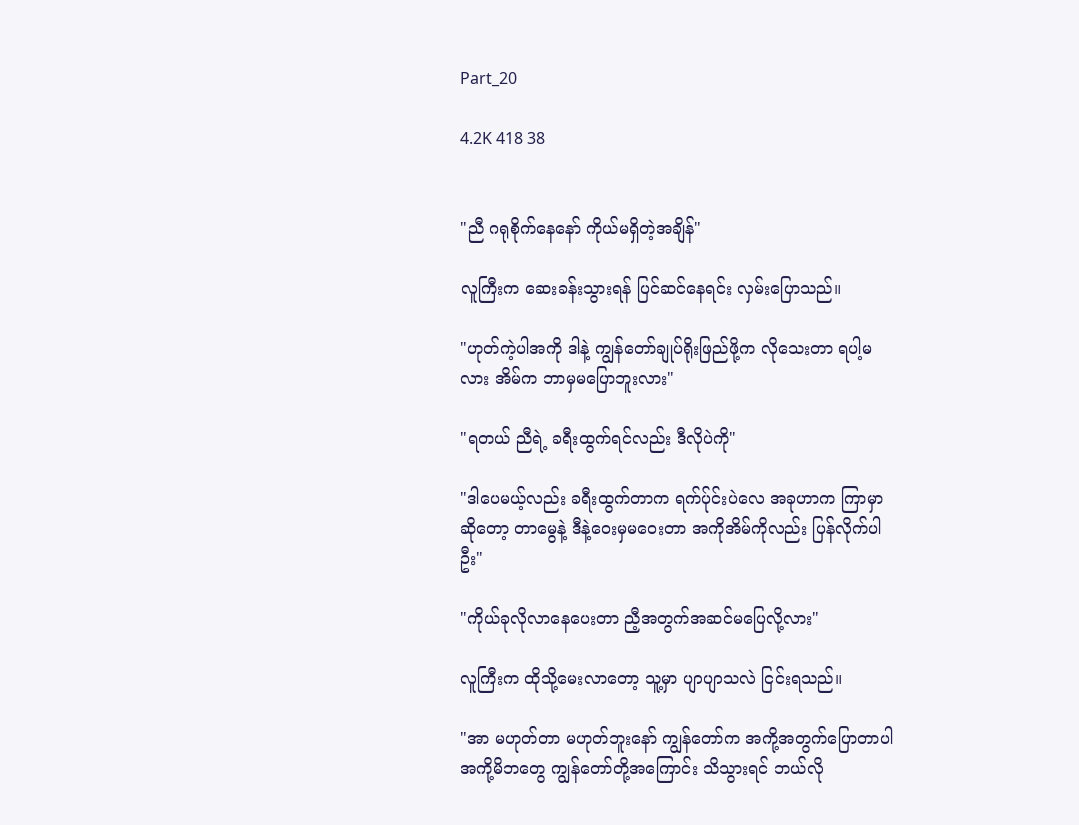Part_20

4.2K 418 38


"ညီ ဂရုစိုက်နေနော် ကိုယ်မရှိတဲ့အချိန်"

လူကြီးက ဆေးခန်းသွားရန် ပြင်ဆင်နေရင်း လှမ်းပြောသည်။

"ဟုတ်ကဲ့ပါအကို ဒါနဲ့ ကျွန်တော်ချုပ်ရိုးဖြည်ဖို့က လိုသေးတာ ရပါ့မလား အိမ်က ဘာမှမပြောဘူးလား"

"ရတယ် ညီရဲ့ ခရီးထွက်ရင်လည်း ဒီလိုပဲကို"

"ဒါပေမယ့်လည်း ခရီးထွက်တာက ရက်ပ်ုင်းပဲလေ အခုဟာက ကြာမှာဆိုတော့ တာမွေနဲ့ ဒီနဲ့ဝေးမှမဝေးတာ အကိုအိမ်ကိုလည်း ပြန်လိုက်ပါဦး"

"ကိုယ်ခုလိုလာနေပေးတာ ညီ့အတွက်အဆင်မပြေ‌လို့လား"

လူကြီးက ထိုသို့မေးလာတော့ သူ့မှာ ပျာပျာသလဲ ငြင်းရသည်။

"အာ မဟုတ်တာ မဟုတ်ဘူးနော် ကျွန်တော်က အကို့အတွက်ပြောတာပါ အကို့မိဘတွေ ကျွန်တော်တို့အကြောင်း သိသွားရင် ဘယ်လို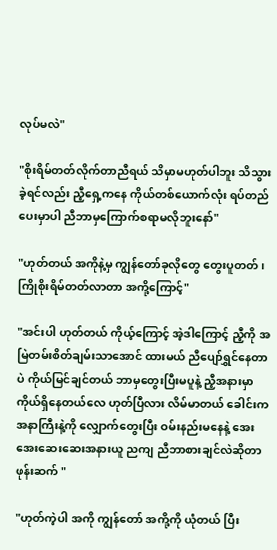လုပ်မလဲ"

"စိုးရိမ်တတ်လိုက်တာညီရယ် သိမှာမဟုတ်ပါဘူး သိသွားခဲ့ရင်လည်း ညီ့ရှေ့ကနေ ကိုယ်တစ်ယောက်လုံး ရပ်တည်ပေးမှာပါ ညီဘာမှကြောက်စရာမလိုဘူးနော်"

"ဟုတ်တယ် အကိုနဲ့မှ ကျွန်တော်ခုလိုတွေ တွေးပူ‌တတ်၊ ကြိုစိုးရိမ်တတ်လာတာ အကို့ကြောင့်"

"အင်းပါ ဟုတ်တယ် ကိုယ့်ကြောင့် အဲ့ဒါကြောင့် ညီ့ကို အမြဲတမ်းစိတ်ချမ်းသာအောင် ထားမယ် ညီပျော်ရွှင်နေတာပဲ ကိုယ်မြင်ချင်တယ် ဘာမှတွေးပြီးမပူနဲ့ ညီ့အနားမှာ ကိုယ်ရှိနေတယ်လေ ဟုတ်ပြီလား လိမ်မာတယ် ခေါင်းကအနာကြီးနဲ့ကို လျှောက်တွေးပြီး ဝမ်းနည်းမနေနဲ့ အေးအေးဆေးဆေးအနားယူ ညကျ ညီဘာစားချင်လဲဆိုတာ ဖုန်းဆက် "

"ဟုတ်ကဲ့ပါ အကို ကျွန်တော် အကို့ကို ယုံတယ် ပြီး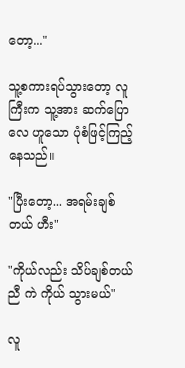တော့..."

သူ့စကားရပ်သွားတော့ လူကြီးက သူ့အား ဆက်ပြောလေ ဟူသော ပုံစံဖြင့်ကြည့်နေသည်။

"ပြီးတော့... အရမ်းချစ်တယ် ဟီး"

"ကိုယ်လည်း သိပ်ချစ်တယ်ညီ ကဲ ကိုယ် သွားမယ်"

လူ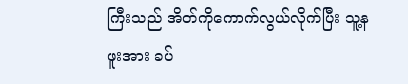ကြီးသည် အိတ်ကိုကောက်လွယ်လိုက်ပြီး သူ့နဖူးအား ခပ်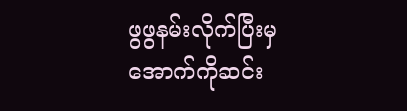ဖွဖွနမ်းလိုက်ပြီးမှ အောက်ကိုဆင်း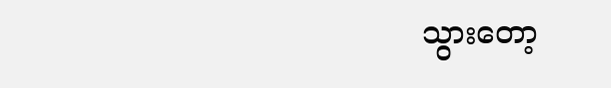သွားတော့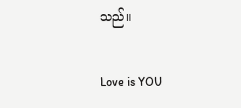သည်။

Love is YOU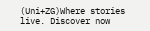(Uni+ZG)Where stories live. Discover now